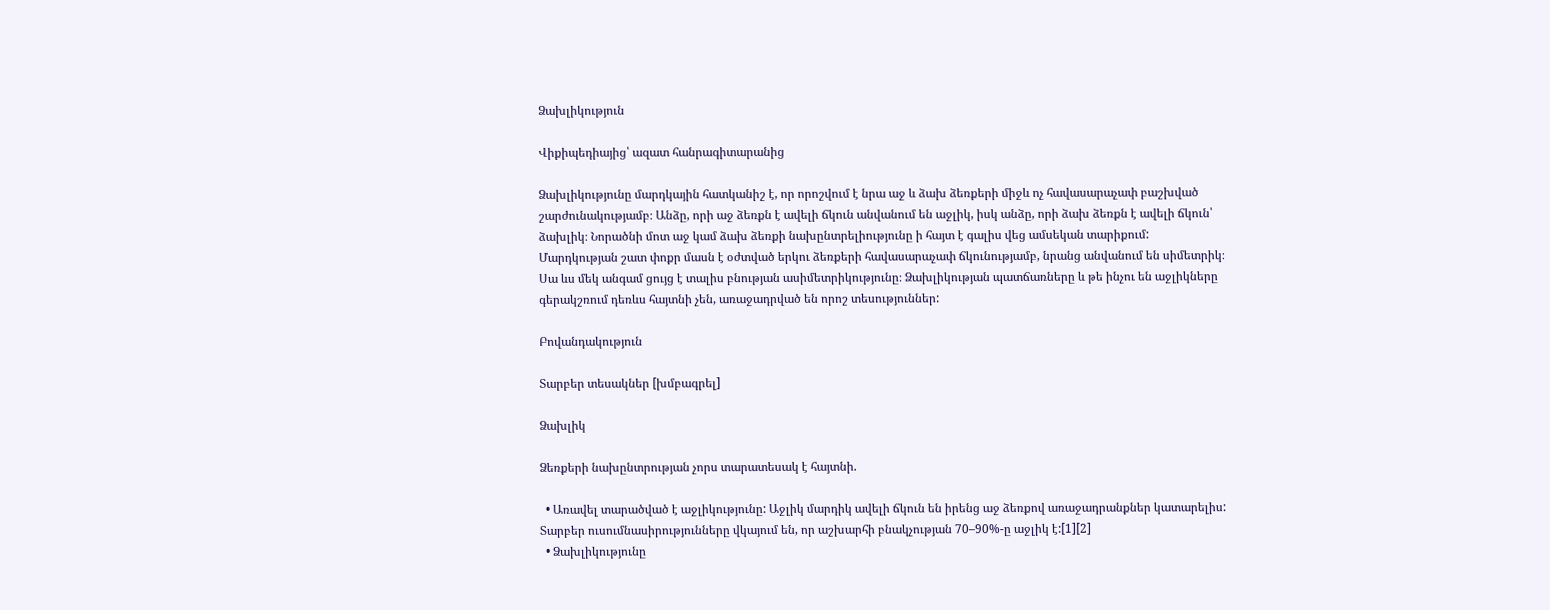Ձախլիկություն

Վիքիպեդիայից՝ ազատ հանրագիտարանից

Ձախլիկությունը մարդկային հատկանիշ է, որ որոշվում է նրա աջ և ձախ ձեռքերի միջև ոչ հավասարաչափ բաշխված շարժունակությամբ։ Անձը, որի աջ ձեռքն է ավելի ճկուն անվանում են աջլիկ, իսկ անձը, որի ձախ ձեռքն է ավելի ճկուն՝ ձախլիկ։ Նորածնի մոտ աջ կամ ձախ ձեռքի նախընտրելիությունը ի հայտ է գալիս վեց ամսեկան տարիքում: Մարդկության շատ փոքր մասն է օժտված երկու ձեռքերի հավասարաչափ ճկունությամբ, նրանց անվանում են սիմետրիկ։ Սա ևս մեկ անգամ ցույց է տալիս բնության ասիմետրիկությունը։ Ձախլիկության պատճառները և թե ինչու են աջլիկները գերակշռում դեռևս հայտնի չեն, առաջադրված են որոշ տեսություններ:

Բովանդակություն

Տարբեր տեսակներ [խմբագրել]

Ձախլիկ

Ձեռքերի նախընտրության չորս տարատեսակ է հայտնի.

  • Առավել տարածված է աջլիկությունը: Աջլիկ մարդիկ ավելի ճկուն են իրենց աջ ձեռքով առաջադրանքներ կատարելիս: Տարբեր ուսումնասիրությունները վկայում են, որ աշխարհի բնակչության 70–90%-ը աջլիկ է:[1][2]
  • Ձախլիկությունը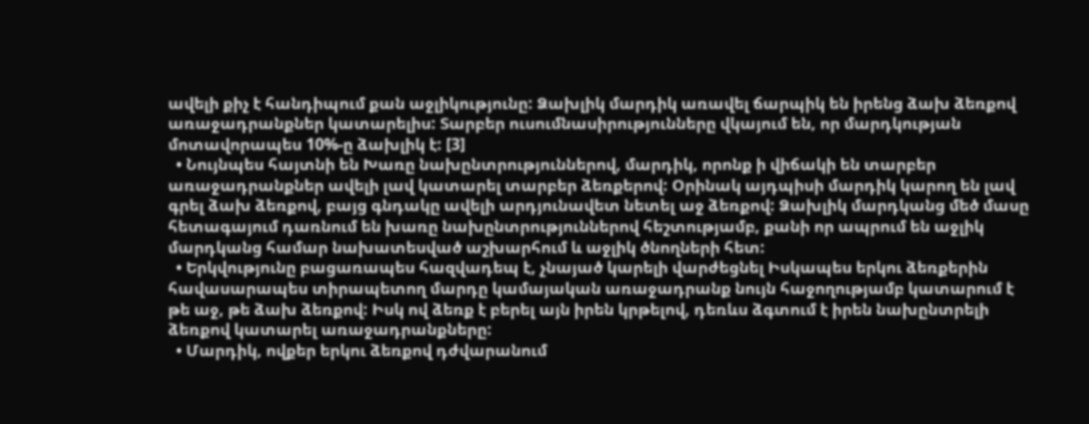ավելի քիչ է հանդիպում քան աջլիկությունը: Ձախլիկ մարդիկ առավել ճարպիկ են իրենց ձախ ձեռքով առաջադրանքներ կատարելիս: Տարբեր ուսումնասիրությունները վկայում են, որ մարդկության մոտավորապես 10%-ը ձախլիկ է: [3]
  • Նույնպես հայտնի են Խառը նախընտրություններով, մարդիկ, որոնք ի վիճակի են տարբեր առաջադրանքներ ավելի լավ կատարել տարբեր ձեռքերով: Օրինակ այդպիսի մարդիկ կարող են լավ գրել ձախ ձեռքով, բայց գնդակը ավելի արդյունավետ նետել աջ ձեռքով: Ձախլիկ մարդկանց մեծ մասը հետագայում դառնում են խառը նախընտրություններով հեշտությամբ, քանի որ ապրում են աջլիկ մարդկանց համար նախատեսված աշխարհում և աջլիկ ծնողների հետ:
  • Երկվությունը բացառապես հազվադեպ է, չնայած կարելի վարժեցնել Իսկապես երկու ձեռքերին հավասարապես տիրապետող մարդը կամայական առաջադրանք նույն հաջողությամբ կատարում է թե աջ, թե ձախ ձեռքով: Իսկ ով ձեռք է բերել այն իրեն կրթելով, դեռևս ձգտում է իրեն նախընտրելի ձեռքով կատարել առաջադրանքները:
  • Մարդիկ, ովքեր երկու ձեռքով դժվարանում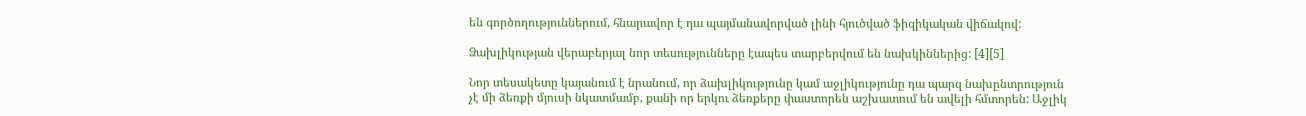են գործողություններում, հնարավոր է դա պայմանավորված լինի հյուծված ֆիզիկական վիճակով:

Ձախլիկության վերաբերյալ նոր տեսությունները էապես տարբերվում են նախկիններից: [4][5]

Նոր տեսակետը կայանում է նրանում, որ ձախլիկությունը կամ աջլիկությունը դա պարզ նախընտրություն չէ մի ձեռքի մյուսի նկատմամբ, քանի որ երկու ձեռքերը փաստորեն աշխատում են ավելի հմտորեն: Աջլիկ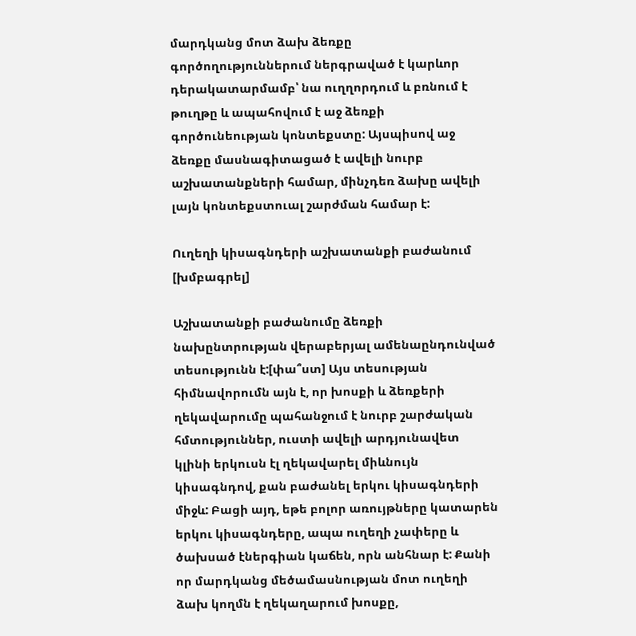մարդկանց մոտ ձախ ձեռքը գործողություններում ներգրաված է կարևոր դերակատարմամբ՝ նա ուղղորդում և բռնում է թուղթը և ապահովում է աջ ձեռքի գործունեության կոնտեքստը: Այսպիսով աջ ձեռքը մասնագիտացած է ավելի նուրբ աշխատանքների համար, մինչդեռ ձախը ավելի լայն կոնտեքստուալ շարժման համար է:

Ուղեղի կիսագնդերի աշխատանքի բաժանում [խմբագրել]

Աշխատանքի բաժանումը ձեռքի նախընտրության վերաբերյալ ամենաընդունված տեսությունն է:[փա՞ստ] Այս տեսության հիմնավորումն այն է, որ խոսքի և ձեռքերի ղեկավարումը պահանջում է նուրբ շարժական հմտություններ, ուստի ավելի արդյունավետ կլինի երկուսն էլ ղեկավարել միևնույն կիսագնդով, քան բաժանել երկու կիսագնդերի միջև: Բացի այդ, եթե բոլոր առույթները կատարեն երկու կիսագնդերը, ապա ուղեղի չափերը և ծախսած էներգիան կաճեն, որն անհնար է: Քանի որ մարդկանց մեծամասնության մոտ ուղեղի ձախ կողմն է ղեկաղարում խոսքը,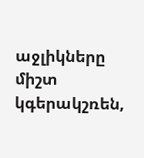աջլիկները միշտ կգերակշռեն,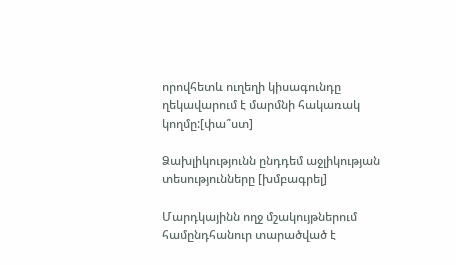որովհետև ուղեղի կիսագունդը ղեկավարում է մարմնի հակառակ կողմը:[փա՞ստ]

Ձախլիկությունն ընդդեմ աջլիկության տեսությունները [խմբագրել]

Մարդկայինն ողջ մշակույթներում համընդհանուր տարածված է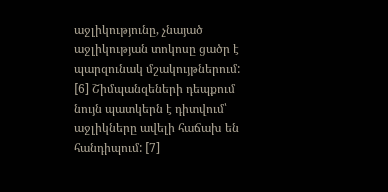աջլիկությունը, չնայած աջլիկության տոկոսը ցածր է պարզունակ մշակույթներում: [6] Շիմպանզեների դեպքում նույն պատկերն է դիտվում՝ աջլիկները ավելի հաճախ են հանդիպում: [7]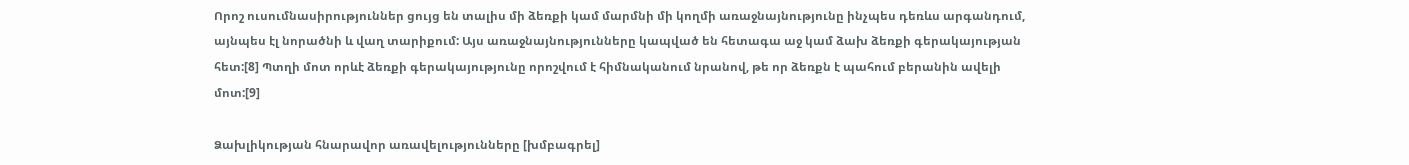Որոշ ուսումնասիրություններ ցույց են տալիս մի ձեռքի կամ մարմնի մի կողմի առաջնայնությունը ինչպես դեռևս արգանդում, այնպես էլ նորածնի և վաղ տարիքում: Այս առաջնայնությունները կապված են հետագա աջ կամ ձախ ձեռքի գերակայության հետ:[8] Պտղի մոտ որևէ ձեռքի գերակայությունը որոշվում է հիմնականում նրանով, թե որ ձեռքն է պահում բերանին ավելի մոտ:[9]

Ձախլիկության հնարավոր առավելությունները [խմբագրել]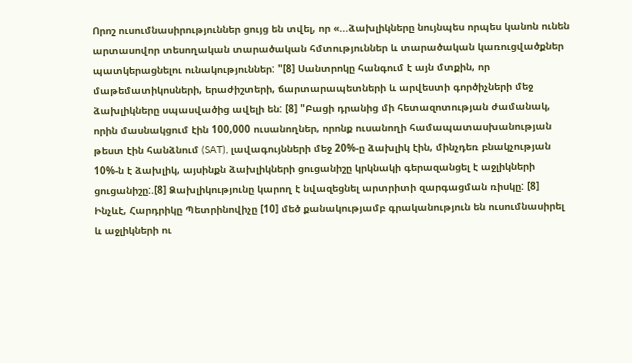Որոշ ուսումնասիրություններ ցույց են տվել, որ «...ձախլիկները նույնպես որպես կանոն ունեն արտասովոր տեսողական տարածական հմտություններ և տարածական կառուցվածքներ պատկերացնելու ունակություններ: "[8] Սանտրոկը հանգում է այն մտքին, որ մաթեմատիկոսների, երաժիշտերի, ճարտարապետների և արվեստի գործիչների մեջ ձախլիկները սպասվածից ավելի են: [8] "Բացի դրանից մի հետազոտության ժամանակ, որին մասնակցում էին 100,000 ուսանողներ, որոնք ուսանողի համապատասխանության թեստ էին հանձնում (SAT), լավագույնների մեջ 20%-ը ձախլիկ էին, մինչդեռ բնակչության 10%-ն է ձախլիկ, այսինքն ձախլիկների ցուցանիշը կրկնակի գերազանցել է աջլիկների ցուցանիշը:.[8] Ձախլիկությունը կարող է նվազեցնել արտրիտի զարգացման ռիսկը: [8] Ինչևէ, Հարդրիկը Պետրինովիչը [10] մեծ քանակությամբ գրականություն են ուսումնասիրել և աջլիկների ու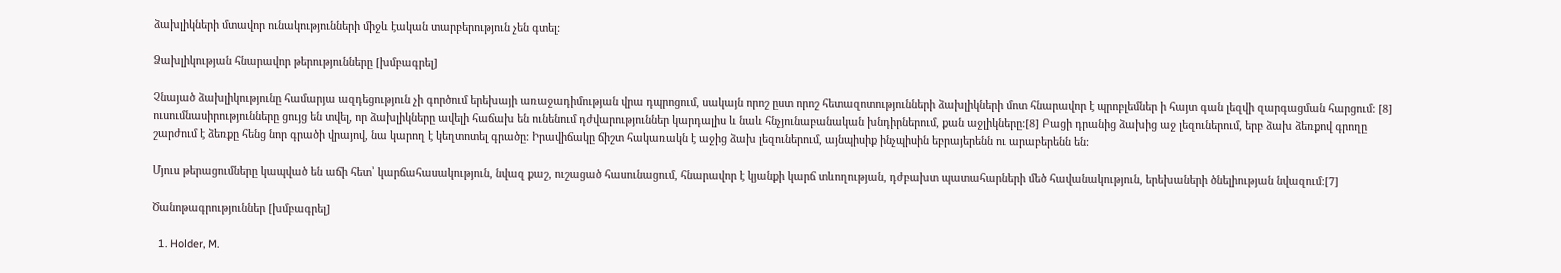ձախլիկների մտավոր ունակությունների միջև էական տարբերություն չեն գտել:

Ձախլիկության հնարավոր թերությունները [խմբագրել]

Չնայած ձախլիկությունը համարյա ազդեցություն չի գործում երեխայի առաջադիմության վրա դպրոցում, սակայն որոշ ըստ որոշ հետազոտությունների ձախլիկների մոտ հնարավոր է պրոբլեմներ ի հայտ գան լեզվի զարգացման հարցում: [8] ուսումնասիրությունները ցույց են տվել, որ ձախլիկները ավելի հաճախ են ունենում դժվարություններ կարդալիս և նաև հնչյունաբանական խնդիրներում, քան աջլիկները:[8] Բացի դրանից ձախից աջ լեզուներում, երբ ձախ ձեռքով գրողը շարժում է ձեռքը հենց նոր գրածի վրայով, նա կարող է կեղտոտել գրածը: Իրավիճակը ճիշտ հակառակն է աջից ձախ լեզուներում, այնպիսիք ինչպիսին եբրայերենն ու արաբերենն են:

Մյուս թերացումները կապված են աճի հետ՝ կարճահասակություն, նվազ քաշ, ուշացած հասունացում, հնարավոր է կյանքի կարճ տևողության, դժբախտ պատահարների մեծ հավանակություն, երեխաների ծնելիության նվազում:[7]

Ծանոթագրություններ [խմբագրել]

  1. Holder, M.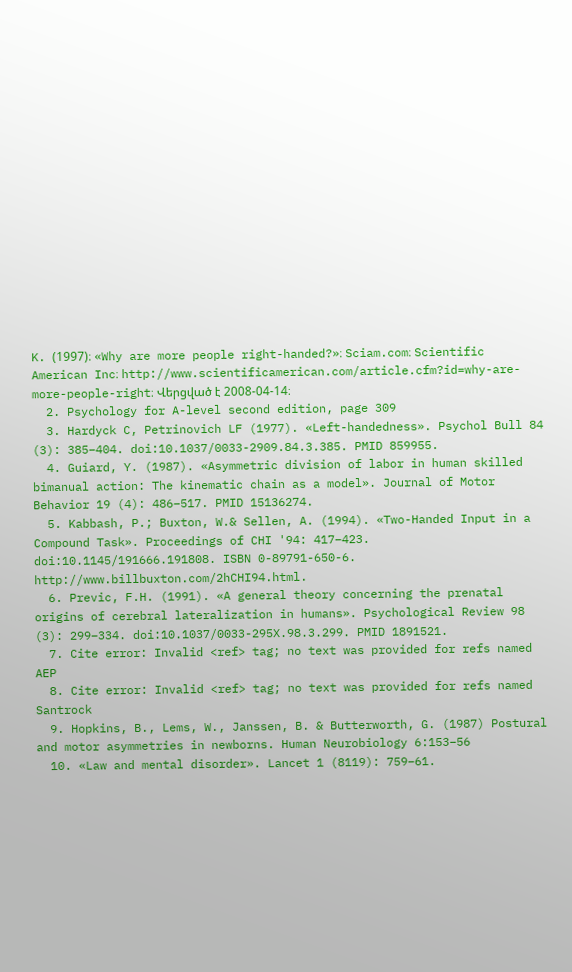K. (1997)։ «Why are more people right-handed?»։ Sciam.com։ Scientific American Inc։ http://www.scientificamerican.com/article.cfm?id=why-are-more-people-right։ Վերցված է 2008-04-14։
  2. Psychology for A-level second edition, page 309
  3. Hardyck C, Petrinovich LF (1977). «Left-handedness». Psychol Bull 84 (3): 385–404. doi:10.1037/0033-2909.84.3.385. PMID 859955.
  4. Guiard, Y. (1987). «Asymmetric division of labor in human skilled bimanual action: The kinematic chain as a model». Journal of Motor Behavior 19 (4): 486–517. PMID 15136274.
  5. Kabbash, P.; Buxton, W.& Sellen, A. (1994). «Two-Handed Input in a Compound Task». Proceedings of CHI '94: 417–423. doi:10.1145/191666.191808. ISBN 0-89791-650-6. http://www.billbuxton.com/2hCHI94.html.
  6. Previc, F.H. (1991). «A general theory concerning the prenatal origins of cerebral lateralization in humans». Psychological Review 98 (3): 299–334. doi:10.1037/0033-295X.98.3.299. PMID 1891521.
  7. Cite error: Invalid <ref> tag; no text was provided for refs named AEP
  8. Cite error: Invalid <ref> tag; no text was provided for refs named Santrock
  9. Hopkins, B., Lems, W., Janssen, B. & Butterworth, G. (1987) Postural and motor asymmetries in newborns. Human Neurobiology 6:153–56
  10. «Law and mental disorder». Lancet 1 (8119): 759–61.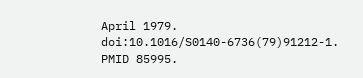April 1979. doi:10.1016/S0140-6736(79)91212-1. PMID 85995.